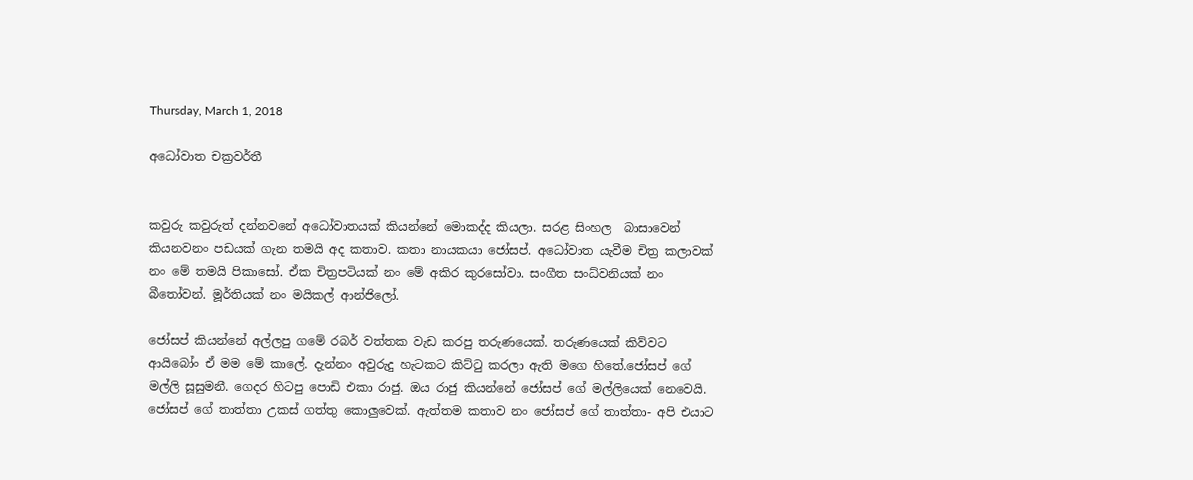Thursday, March 1, 2018

අධෝවාත චක්‍රවර්තී


කවුරු කවුරුත් දන්නවනේ අධෝවාතයක් කියන්නේ මොකද්ද කියලා. සරළ සිංහල  බාසාවෙන් කියනවනං පඩයක් ගැන තමයි අද කතාව. කතා නායකයා ජෝසප්. අධෝවාත යැවීම චිත්‍ර කලාවක් නං මේ තමයි පිකාසෝ. ඒක චිත්‍රපටියක් නං මේ අකිර කුරසෝවා. සංගීත සංධ්වනියක් නං බීතෝවන්. මූර්තියක් නං මයිකල් ආන්ජිලෝ.

ජෝසප් කියන්නේ අල්ලපු ගමේ රබර් වත්තක වැඩ කරපු තරුණයෙක්. තරුණයෙක් කිව්වට ආයිබෝං ඒ මම මේ කාලේ. දැන්නං අවුරුදු හැටකට කිට්ටු කරලා ඇති මගෙ හිතේ.ජෝසප් ගේ මල්ලි සූසුමනී. ගෙදර හිටපු පොඩි එකා රාජු. ඔය රාජු කියන්නේ ජෝසප් ගේ මල්ලියෙක් නෙවෙයි. ජෝසප් ගේ තාත්තා උකස් ගත්තු කොලුවෙක්. ඇත්තම කතාව නං ජෝසප් ගේ තාත්තා- අපි එයාට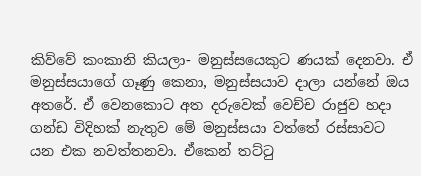කිව්වේ කංකානි කියලා- මනුස්සයෙකුට ණයක් දෙනවා. ඒ මනුස්සයාගේ ගෑණු කෙනා, මනුස්සයාව දාලා යන්නේ ඔය අතරේ. ඒ වෙනකොට අත දරුවෙක් වෙච්ච රාජුව හදා ගන්ඩ විදිහක් නැතුව මේ මනුස්සයා වත්තේ රස්සාවට යන එක නවත්තනවා. ඒකෙන් තට්ටු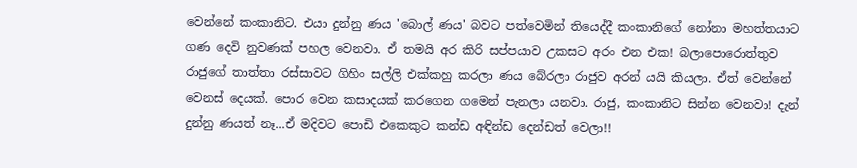වෙන්නේ කංකානිට. එයා දුන්නු ණය 'බොල් ණය' බවට පත්වෙමින් තියෙද්දී කංකානිගේ නෝනා මහත්තයාට ගණ දෙවි නුවණක් පහල වෙනවා. ඒ තමයි අර කිරි සප්පයාව උකසට අරං එන එක! බලාපොරොත්තුව රාජුගේ තාත්තා රස්සාවට ගිහිං සල්ලි එක්කහු කරලා ණය බේරලා රාජුව අරන් යයි කියලා. ඒත් වෙන්නේ වෙනස් දෙයක්. පොර වෙන කසාදයක් කරගෙන ගමෙන් පැනලා යනවා. රාජු, කංකානිට සින්න වෙනවා! දැන් දුන්නු ණයත් නෑ...ඒ මදිවට පොඩි එකෙකුට කන්ඩ අඳින්ඩ දෙන්ඩත් වෙලා!!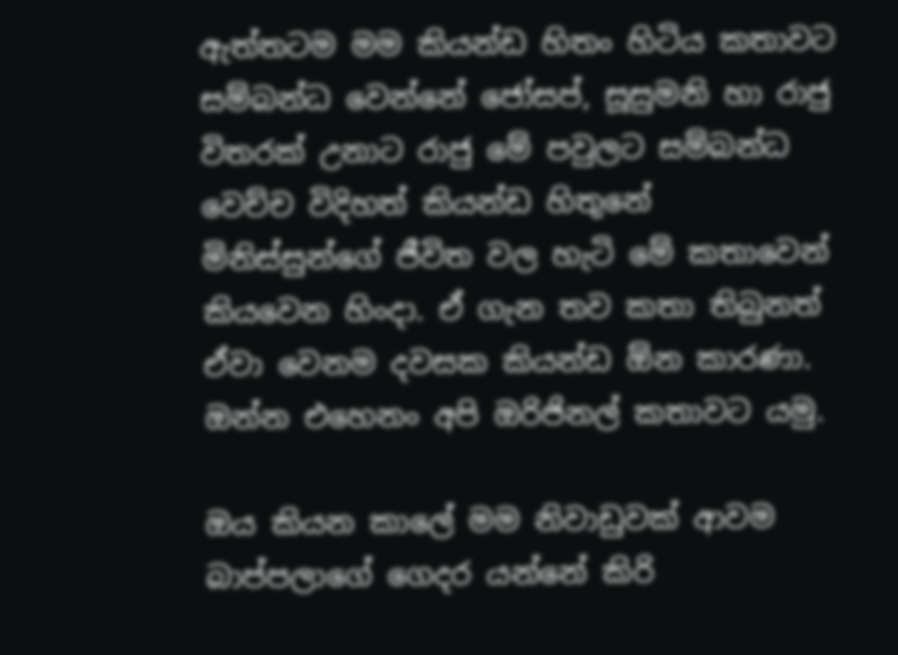ඇත්තටම මම කියන්ඩ හිතං හිටිය කතාවට සම්බන්ධ වෙන්නේ ජෝසප්, සූසුමනි හා රාජු විතරක් උනාට රාජු මේ පවුලට සම්බන්ධ වෙච්ච විදිහත් කියන්ඩ හිතුනේ  මිනිස්සුන්ගේ ජීවිත වල හැටි මේ කතාවෙන් කියවෙන හිංදා. ඒ ගැන තව කතා තිබුනත් ඒවා වෙනම දවසක කියන්ඩ ඕන කාරණා. ඔන්න එහෙනං අපි ඔරිජිනල් කතාවට යමු.

ඔය කියන කාලේ මම නිවාඩුවක් ආවම බාප්පලාගේ ගෙදර යන්නේ කිරි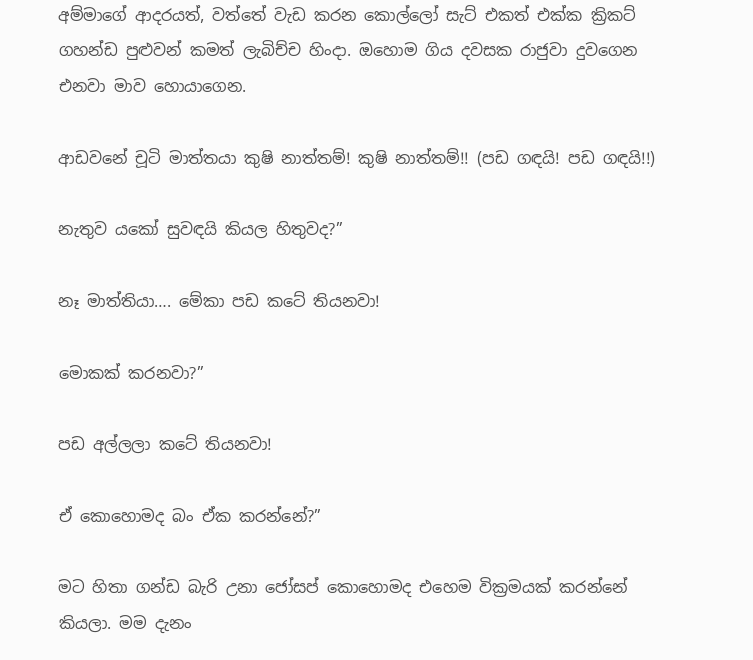අම්මාගේ ආදරයත්, වත්තේ වැඩ කරන කොල්ලෝ සැට් එකත් එක්ක ක්‍රිකට් ගහන්ඩ පුළුවන් කමත් ලැබිච්ච හිංදා. ඔහොම ගිය දවසක රාජුවා දුවගෙන එනවා මාව හොයාගෙන.

ආඩවනේ චූටි මාත්තයා කුෂි නාත්තම්! කුෂි නාත්තම්!! (පඩ ගඳයි! පඩ ගඳයි!!)

නැතුව යකෝ සුවඳයි කියල හිතුවද?”

නෑ මාත්තියා…. මේකා පඩ කටේ තියනවා!

මොකක් කරනවා?”

පඩ අල්ලලා කටේ තියනවා!

ඒ කොහොමද බං ඒක කරන්නේ?”

මට හිතා ගන්ඩ බැරි උනා ජෝසප් කොහොමද එහෙම වික්‍රමයක් කරන්නේ කියලා. මම දැනං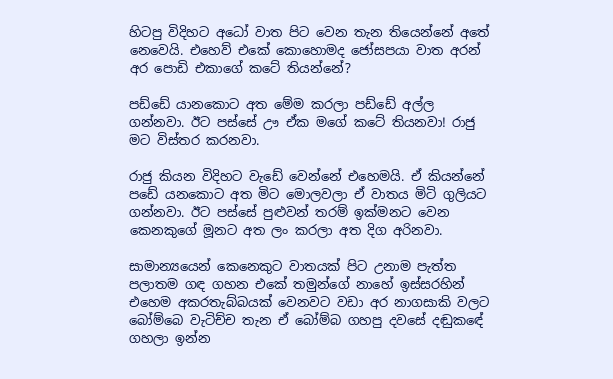හිටපු විදිහට අධෝ වාත පිට වෙන තැන තියෙන්නේ අතේ නෙවෙයි. එහෙව් එකේ කොහොමද ජෝසපයා වාත අරන් අර පොඩි එකාගේ කටේ තියන්නේ?

පඩ්ඩේ යානකොට අත මේම කරලා පඩ්ඩේ අල්ල ගන්නවා. ඊට පස්සේ ඌ ඒක මගේ කටේ තියනවා! රාජු මට විස්තර කරනවා.

රාජු කියන විදිහට වැඩේ වෙන්නේ එහෙමයි. ඒ කියන්නේ පඩේ යනකොට අත මිට මොලවලා ඒ වාතය මිටි ගුලියට ගන්නවා. ඊට පස්සේ පුළුවන් තරම් ඉක්මනට වෙන කෙනකුගේ මූනට අත ලං කරලා අත දිග අරිනවා.

සාමාන්‍යයෙන් කෙනෙකුට වාතයක් පිට උනාම පැත්ත පලාතම ගඳ ගහන එකේ තමුන්ගේ නාහේ ඉස්සරහින් එහෙම අකරතැබ්බයක් වෙනවට වඩා අර නාගසාකි වලට බෝම්බෙ වැටිච්ච තැන ඒ බෝම්බ ගහපු දවසේ දඬුකඳේ ගහලා ඉන්න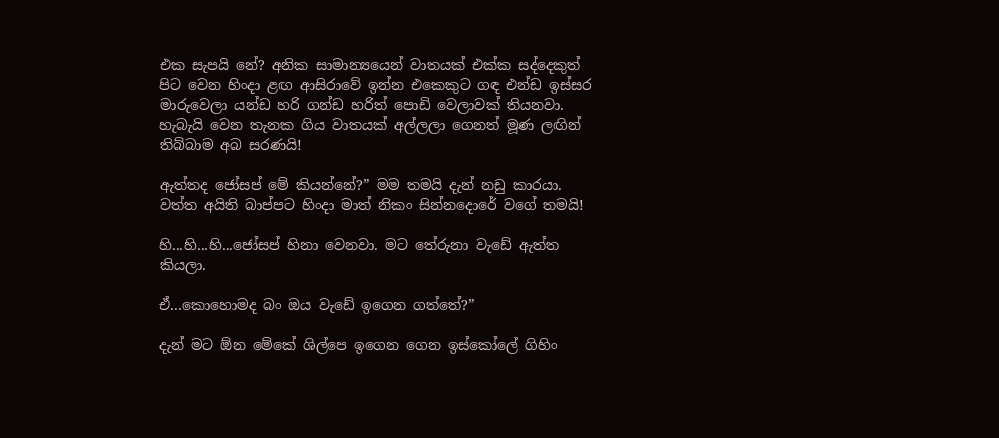එක සැපයි නේ? අනික සාමාන්‍යයෙන් වාතයක් එක්ක සද්දෙකුත් පිට වෙන හිංදා ළඟ ආසිරාවේ ඉන්න එකෙකුට ගඳ එන්ඩ ඉස්සර මාරුවෙලා යන්ඩ හරි ගන්ඩ හරිත් පොඩි වෙලාවක් තියනවා. හැබැයි වෙන තැනක ගිය වාතයක් අල්ලලා ගෙනත් මූණ ලඟින් තිබ්බාම අබ සරණයි!

ඇත්තද ජෝසප් මේ කියන්නේ?” මම තමයි දැන් නඩු කාරයා. වත්ත අයිති බාප්පට හිංදා මාත් නිකං සින්නදොරේ වගේ තමයි!

හි...හි...හි...ජෝසප් හිනා වෙනවා. මට තේරුනා වැඩේ ඇත්ත කියලා.

ඒ...කොහොමද බං ඔය වැඩේ ඉගෙන ගත්තේ?”

දැන් මට ඕන මේකේ ශිල්පෙ ඉගෙන ගෙන ඉස්කෝලේ ගිහිං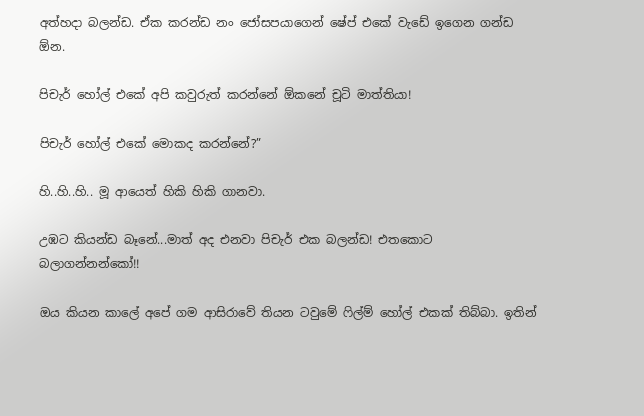අත්හදා බලන්ඩ. ඒක කරන්ඩ නං ජෝසපයාගෙන් ෂේප් එකේ වැඩේ ඉගෙන ගන්ඩ ඕන.

පිචැර් හෝල් එකේ අපි කවුරුත් කරන්නේ ඕකනේ චූටි මාත්තියා!

පිචැර් හෝල් එකේ මොකද කරන්නේ?”

හි..හි..හි.. මූ ආයෙත් හිකි හිකි ගානවා.

උඹට කියන්ඩ බෑනේ...මාත් අද එනවා පිචැර් එක බලන්ඩ! එතකොට බලාගන්නන්කෝ!!

ඔය කියන කාලේ අපේ ගම ආසිරාවේ තියන ටවුමේ ෆිල්ම් හෝල් එකක් තිබ්බා. ඉතින්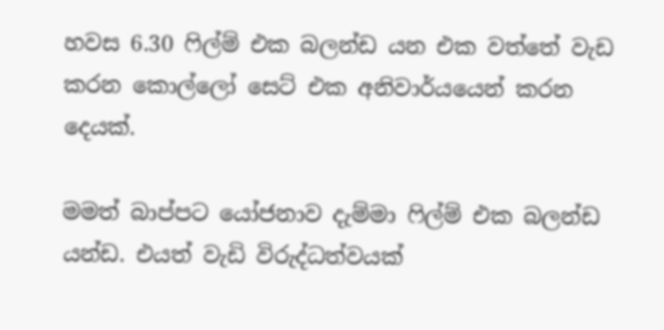හවස 6.30 ෆිල්ම් එක බලන්ඩ යන එක වත්තේ වැඩ කරන කොල්ලෝ සෙට් එක අනිවාර්යයෙන් කරන දෙයක්.

මමත් බාප්පට යෝජනාව දැම්මා ෆිල්ම් එක බලන්ඩ යන්ඩ. එයත් වැඩි විරුද්ධත්වයක්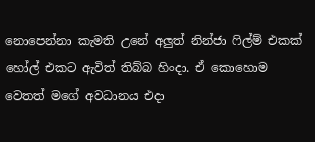නොපෙන්නා කැමති උනේ අලුත් නින්ජා ෆිල්ම් එකක් හෝල් එකට ඇවිත් තිබ්බ හිංදා. ඒ කොහොම වෙතත් මගේ අවධානය එදා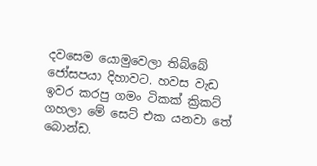දවසෙම යොමුවෙලා තිබ්බේ ජෝසපයා දිහාවට. හවස වැඩ ඉවර කරපු ගමං ටිකක් ක්‍රිකට් ගහලා මේ සෙට් එක යනවා තේ බොන්ඩ.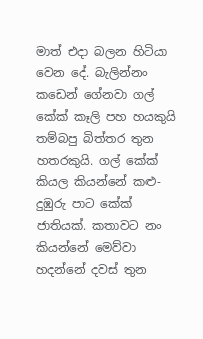මාත් එදා බලන හිටියා වෙන දේ. බැලින්නං කඩෙන් ගේනවා ගල් කේක් කෑලි පහ හයකුයි තම්බපු බිත්තර තුන හතරකුයි. ගල් කේක් කියල කියන්නේ කළු- දුඹුරු පාට කේක් ජාතියක්. කතාවට නං කියන්නේ මෙව්වා හදන්නේ දවස් තුන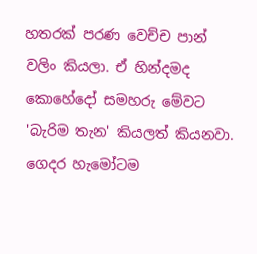හතරක් පරණ වෙච්ච පාන් වලිං කියලා. ඒ හින්දමද කොහේදෝ සමහරු මේවට 'බැරිම තැන' කියලත් කියනවා. ගෙදර හැමෝටම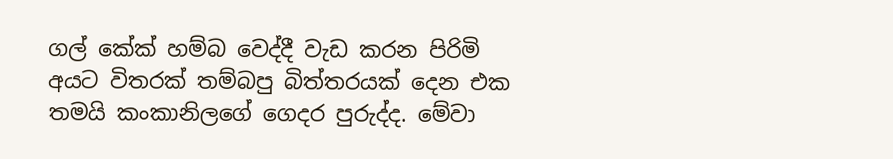ගල් කේක් හම්බ වෙද්දී වැඩ කරන පිරිමි අයට විතරක් තම්බපු බිත්තරයක් දෙන එක තමයි කංකානිලගේ ගෙදර පුරුද්ද. මේවා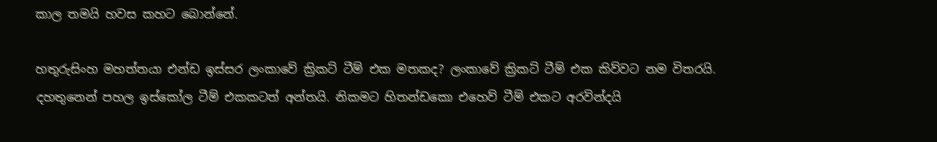කාල තමයි හවස කහට බොන්නේ.

හතුරුසිංහ මහත්තයා එන්ඩ ඉස්සර ලංකාවේ ක්‍රිකට් ටීම් එක මතකද? ලංකාවේ ක්‍රිකට් ටීම් එක කිව්වට නම විතරයි. දහතුනෙන් පහල ඉස්කෝල ටීම් එකකටත් අන්තයි. නිකමට හිතන්ඩකො එහෙව් ටීම් එකට අරවින්දයි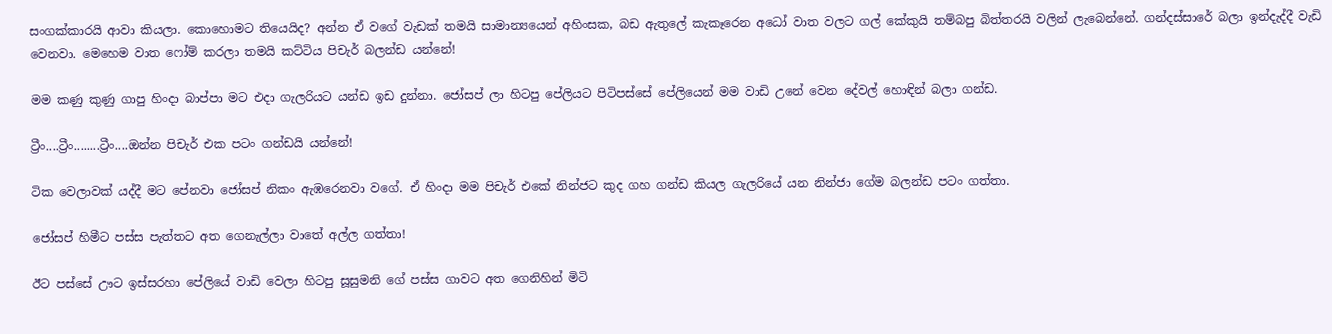සංගක්කාරයි ආවා කියලා. කොහොමට තියෙයිද? අන්න ඒ වගේ වැඩක් තමයි සාමාන්‍යයෙන් අහිංසක, බඩ ඇතුලේ කැකෑරෙන අධෝ වාත වලට ගල් කේකුයි තම්බපු බිත්තරයි වලින් ලැබෙන්නේ. ගන්දස්සාරේ බලා ඉන්දැද්දී වැඩි වෙනවා. මෙහෙම වාත ෆෝම් කරලා තමයි කට්ටිය පිචැර් බලන්ඩ යන්නේ!

මම කණු කුණු ගාපු හිංදා බාප්පා මට එදා ගැලරියට යන්ඩ ඉඩ දුන්නා. ජෝසප් ලා හිටපු පේලියට පිටිපස්සේ පේලියෙන් මම වාඩි උනේ වෙන දේවල් හොඳින් බලා ගන්ඩ.

ට්‍රීං....ට්‍රීං........ට්‍රීං....ඔන්න පිචැර් එක පටං ගන්ඩයි යන්නේ!

ටික වෙලාවක් යද්දී මට පේනවා ජෝසප් නිකං ඇඹරෙනවා වගේ. ඒ හිංදා මම පිචැර් එකේ නින්ජට කුද ගහ ගන්ඩ කියල ගැලරියේ යන නින්ජා ගේම බලන්ඩ පටං ගත්තා.

ජෝසප් හිමීට පස්ස පැත්තට අත ගෙනැල්ලා වාතේ අල්ල ගත්තා!

ඊට පස්සේ ඌට ඉස්සරහා පේලියේ වාඩි වෙලා හිටපු සූසුමනි ගේ පස්ස ගාවට අත ගෙනිහින් මිටි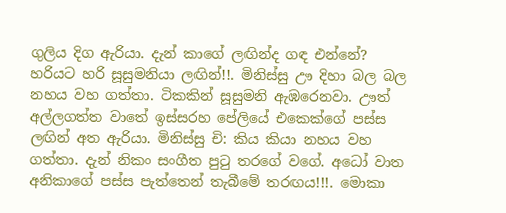ගුලිය දිග ඇරියා. දැන් කාගේ ලඟින්ද ගඳ එන්නේ? හරියට හරි සූසුමනියා ලඟින්!!. මිනිස්සු ඌ දිහා බල බල නහය වහ ගත්තා. ටිකකින් සූසුමනි ඇඹරෙනවා. ඌත් අල්ලගත්ත වාතේ ඉස්සරහ පේලියේ එකෙක්ගේ පස්ස ලඟින් අත ඇරියා. මිනිස්සු චි: කිය කියා නහය වහ ගත්තා. දැන් නිකං සංගීත පුටු තරගේ වගේ. අධෝ වාත අනිකාගේ පස්ස පැත්තෙන් තැබීමේ තරඟය!!!. මොකා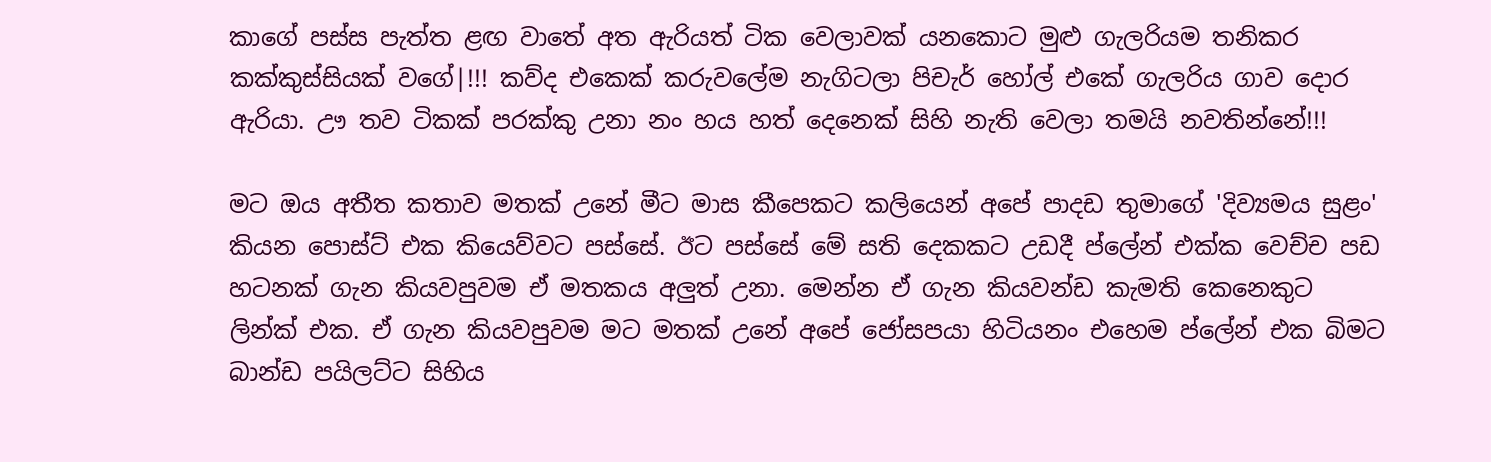කාගේ පස්ස පැත්ත ළඟ වාතේ අත ඇරියත් ටික වෙලාවක් යනකොට මුළු ගැලරියම තනිකර කක්කුස්සියක් වගේ|!!! කව්ද එකෙක් කරුවලේම නැගිටලා පිචැර් හෝල් එකේ ගැලරිය ගාව දොර ඇරියා. ඌ තව ටිකක් පරක්කු උනා නං හය හත් දෙනෙක් සිහි නැති වෙලා තමයි නවතින්නේ!!!

මට ඔය අතීත කතාව මතක් උනේ මීට මාස කීපෙකට කලියෙන් අපේ පාදඩ තුමාගේ 'දිව්‍යමය සුළං' කියන පොස්ට් එක කියෙව්වට පස්සේ. ඊට පස්සේ මේ සති දෙකකට උඩදී ප්ලේන් එක්ක වෙච්ච පඩ හටනක් ගැන කියවපුවම ඒ මතකය අලුත් උනා. මෙන්න ඒ ගැන කියවන්ඩ කැමති කෙනෙකුට ලින්ක් එක. ඒ ගැන කියවපුවම මට මතක් උනේ අපේ ජෝසපයා හිටියනං එහෙම ප්ලේන් එක බිමට බාන්ඩ පයිලට්ට සිහිය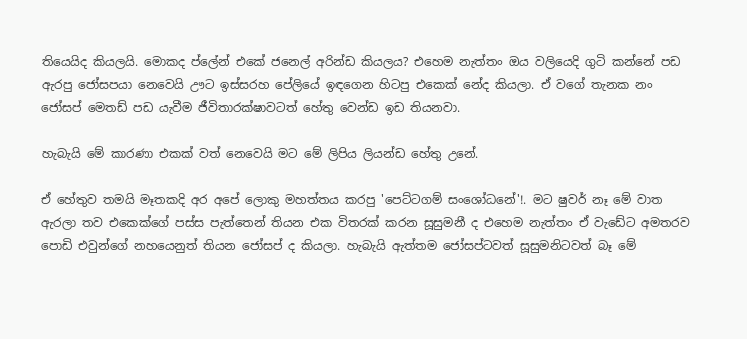තියෙයිද කියලයි. මොකද ප්ලේන් එකේ ජනෙල් අරින්ඩ කියලය? එහෙම නැත්තං ඔය වලියෙදි ගුටි කන්නේ පඩ ඇරපු ජෝසපයා නෙවෙයි ඌට ඉස්සරහ පේලියේ ඉඳගෙන හිටපු එකෙක් නේද කියලා. ඒ වගේ තැනක නං ජෝසප් මෙතඩ් පඩ යැවීම ජීවිතාරක්ෂාවටත් හේතු වෙන්ඩ ඉඩ තියනවා.

හැබැයි මේ කාරණා එකක් වත් නෙවෙයි මට මේ ලිපිය ලියන්ඩ හේතු උනේ.

ඒ හේතුව තමයි මෑතකදි අර අපේ ලොකු මහත්තය කරපු 'පෙට්ටගම් සංශෝධනේ'!. මට ෂුවර් නෑ මේ වාත ඇරලා තව එකෙක්ගේ පස්ස පැත්තෙන් තියන එක විතරක් කරන සූසුමනී ද එහෙම නැත්තං ඒ වැඩේට අමතරව පොඩි එවුන්ගේ නහයෙනුත් තියන ජෝසප් ද කියලා. හැබැයි ඇත්තම ජෝසප්ටවත් සූසුමනිටවත් බෑ මේ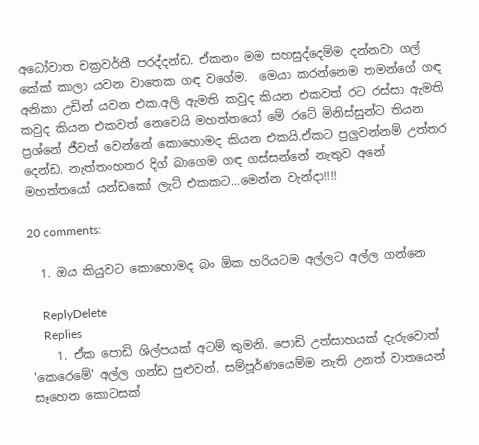අධෝවාත චක්‍රවර්තී පරද්දන්ඩ. ඒකනං මම සහසුද්දෙම්ම දන්නවා ගල් කේක් කාලා යවන වාතෙක ගඳ වගේම.  මෙයා කරන්නෙම තමන්ගේ ගඳ අනිකා උඩින් යවන එක.අලි ඇමති කවුද කියන එකවත් රට රස්සා ඇමති කවුද කියන එකවත් නෙවෙයි මහත්තයෝ මේ රටේ මිනිස්සුන්ට තියන ප්‍රශ්නේ ජීවත් වෙන්නේ කොහොමද කියන එකයි.ඒකට පුලුවන්නම් උත්තර දෙන්ඩ. නැත්තංහතර දිග් බාගෙම ගඳ ගස්සන්නේ නැතුව අනේ මහත්තයෝ යන්ඩකෝ ලැට් එකකට...මෙන්න වැන්දා!!!!

20 comments:

  1. ඔය කියුවට කොහොමද බං ඕක හරියටම අල්ලට අල්ල ගන්නෙ

    ReplyDelete
    Replies
    1. ඒක පොඩි ශිල්පයක් අටම් තුමනි. පොඩි උත්සාහයක් දැරුවොත් 'කෙරෙමේ' අල්ල ගන්ඩ පුළුවන්. සම්පූර්ණයෙම්ම නැති උනත් වාතයෙන් සෑහෙන කොටසක්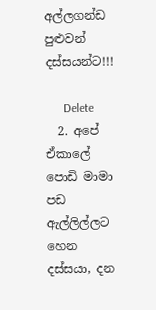අල්ලගන්ඩ පුළුවන් දස්සයන්ට!!!

      Delete
  2. අපේ ඒකාලේ පොඩි මාමා පඩ ඇල්ලිල්ලට හෙන දස්සයා, දන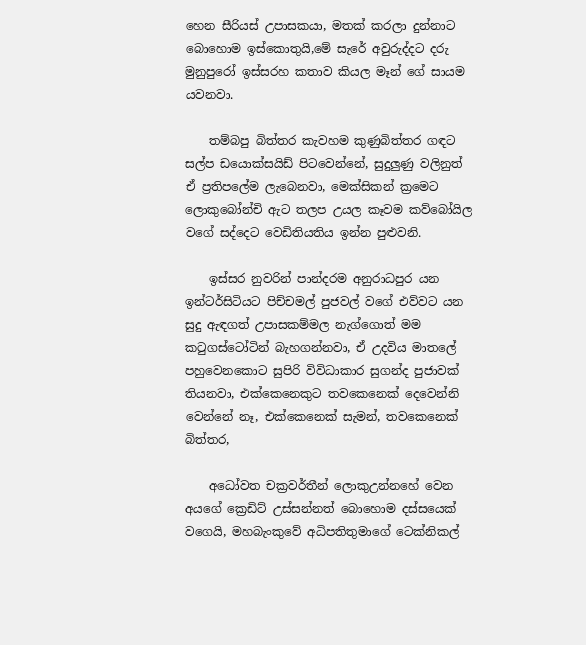හෙන සීරියස් උපාසකයා, මතක් කරලා දුන්නාට බොහොම ඉස්කොතුයි,මේ සැරේ අවුරුද්දට දරු මුනුපුරෝ ඉස්සරහ කතාව කියල මෑන් ගේ සායම යවනවා.

    තම්බපු බිත්තර කැවහම කුණුබිත්තර ගඳට සල්ප ඩයොක්සයිඩ් පිටවෙන්නේ, සුදුලුණු වලිනුත් ඒ ප්‍රතිපලේම ලැබෙනවා, මෙක්සිකන් ක්‍රමෙට ලොකුබෝන්චි ඇට තලප උයල කෑවම කව්බෝයිල වගේ සද්දෙට වෙඩිතියතිය ඉන්න පුළුවනි.

    ඉස්සර නුවරින් පාන්දරම අනුරාධපුර යන ඉන්ටර්සිටියට පිච්චමල් පුජවල් වගේ එව්වට යන සුදු ඇඳගත් උපාසකම්මල නැග්ගොත් මම කටුගස්ටෝටින් බැහගන්නවා, ඒ උදවිය මාතලේ පහුවෙනකොට සුපිරි විවිධාකාර සුගන්ද පුජාවක් තියනවා, එක්කෙනෙකුට තවකෙනෙක් දෙවෙන්නි වෙන්නේ නෑ, එක්කෙනෙක් සැමන්, තවකෙනෙක් බිත්තර,

    අධෝවත චක්‍රවර්තීන් ලොකුඋන්නහේ වෙන අයගේ ක්‍රෙඩිට් උස්සන්නත් බොහොම දස්සයෙක් වගෙයි, මහබැංකුවේ අධිපතිතුමාගේ ටෙක්නිකල්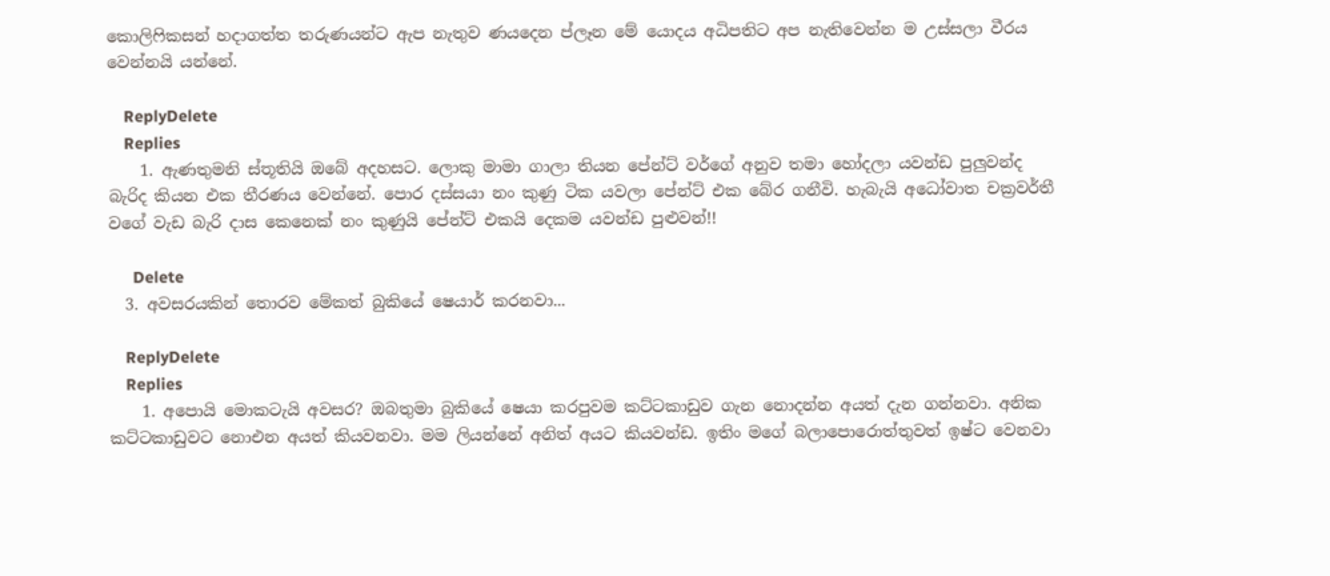කොලිෆිකසන් හදාගත්ත තරුණයන්ට ඇප නැතුව ණයදෙන ප්ලෑන මේ යොදය අධිපතිට අප නැතිවෙන්න ම උස්සලා වීරය වෙන්නයි යන්නේ.

    ReplyDelete
    Replies
    1. ඇණතුමනි ස්තූතියි ඔබේ අදහසට. ලොකු මාමා ගාලා තියන පේන්ට් වර්ගේ අනුව තමා හෝදලා යවන්ඩ පුලුවන්ද බැරිද කියන එක තීරණය වෙන්නේ. පොර දස්සයා නං කුණු ටික යවලා පේන්ට් එක බේර ගනීවි. හැබැයි අධෝවාත චක්‍රවර්තී වගේ වැඩ බැරි දාස කෙනෙක් නං කුණුයි පේන්ට් එකයි දෙකම යවන්ඩ පුළුවන්!!

      Delete
  3. අවසරයකින් තොරව මේකත් බුකියේ ෂෙයාර් කරනවා...

    ReplyDelete
    Replies
    1. අපොයි මොකටැයි අවසර? ඔබතුමා බුකියේ ෂෙයා කරපුවම කට්ටකාඩුව ගැන නොදන්න අයත් දැන ගන්නවා. අනික කට්ටකාඩුවට නොඑන අයත් කියවනවා. මම ලියන්නේ අනිත් අයට කියවන්ඩ. ඉතිං මගේ බලාපොරොත්තුවත් ඉෂ්ට වෙනවා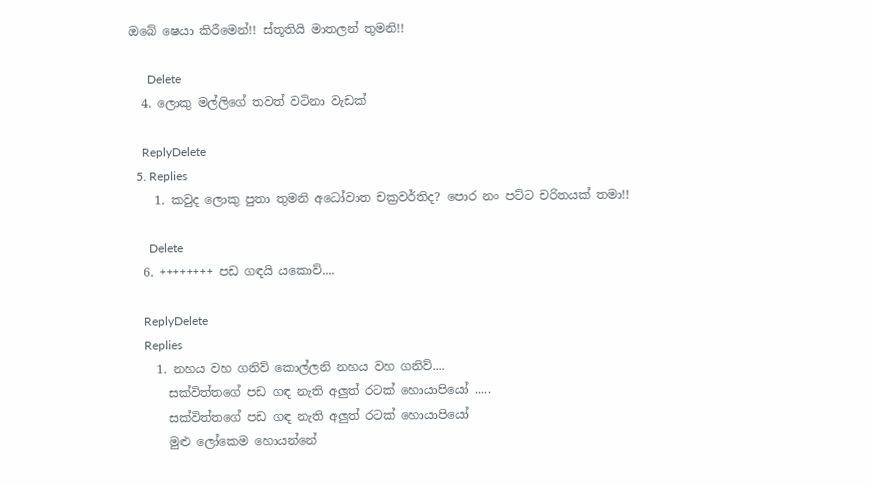ඔබේ ෂෙයා කිරීමෙන්!! ස්තූතියි මාතලන් තුමනි!!

      Delete
  4. ලොකු මල්ලිගේ තවත් වටිනා වැඩක්

    ReplyDelete
  5. Replies
    1. කවුද ලොකු පුතා තුමනි අධෝවාත චක්‍රවර්තිද? පොර නං පට්ට චරිතයක් තමා!!

      Delete
  6. ++++++++ පඩ ගඳයි යකොව්....

    ReplyDelete
    Replies
    1. නහය වහ ගනිව් කොල්ලනි නහය වහ ගනිව්....
      සක්විත්තගේ පඩ ගඳ නැති අලුත් රටක් හොයාපියෝ .....
      සක්විත්තගේ පඩ ගඳ නැති අලුත් රටක් හොයාපියෝ
      මුළු ලෝකෙම හොයන්නේ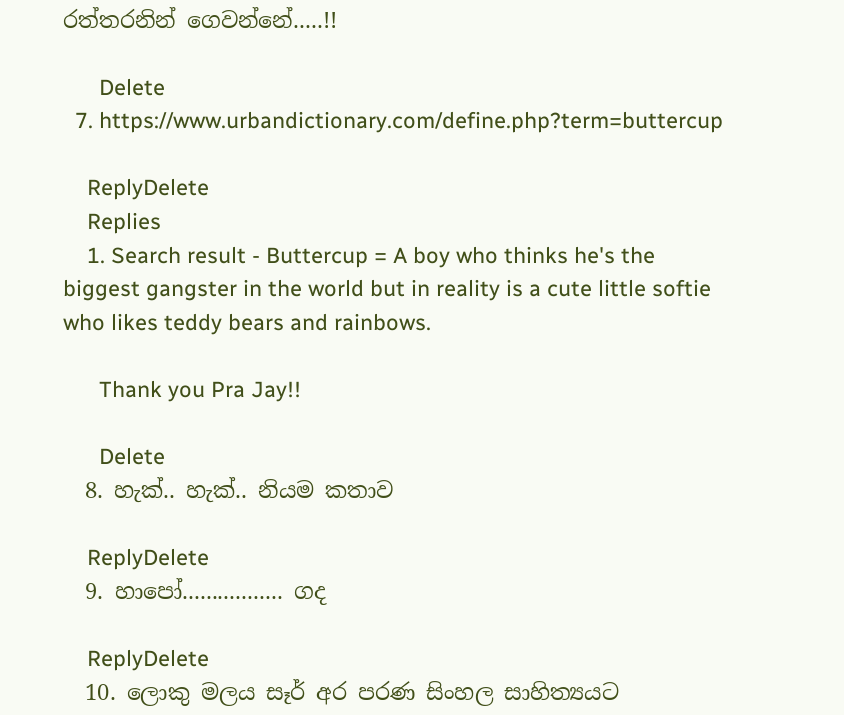රත්තරනින් ගෙවන්නේ.....!!

      Delete
  7. https://www.urbandictionary.com/define.php?term=buttercup

    ReplyDelete
    Replies
    1. Search result - Buttercup = A boy who thinks he's the biggest gangster in the world but in reality is a cute little softie who likes teddy bears and rainbows.

      Thank you Pra Jay!!

      Delete
  8. හැක්.. හැක්.. නියම කතාව

    ReplyDelete
  9. හාපෝ................. ගද

    ReplyDelete
  10. ලොකු මලය සෑර් අර පරණ සිංහල සාහිත්‍යයට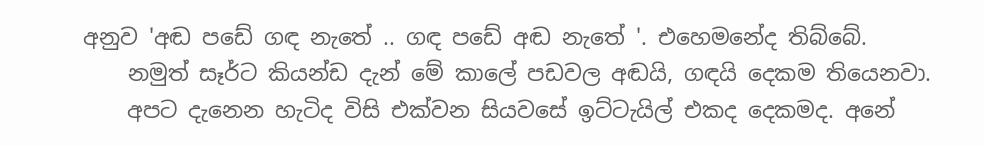අනුව 'අඬ පඩේ ගඳ නැතේ .. ගඳ පඩේ අඬ නැතේ '. එහෙමනේද තිබ්බේ.
    නමුත් සෑර්ට කියන්ඩ දැන් මේ කාලේ පඩවල අඬයි, ගඳයි දෙකම තියෙනවා.
    අපට දැනෙන හැටිද විසි එක්වන සියවසේ ඉට්ටැයිල් එකද දෙකමද. අනේ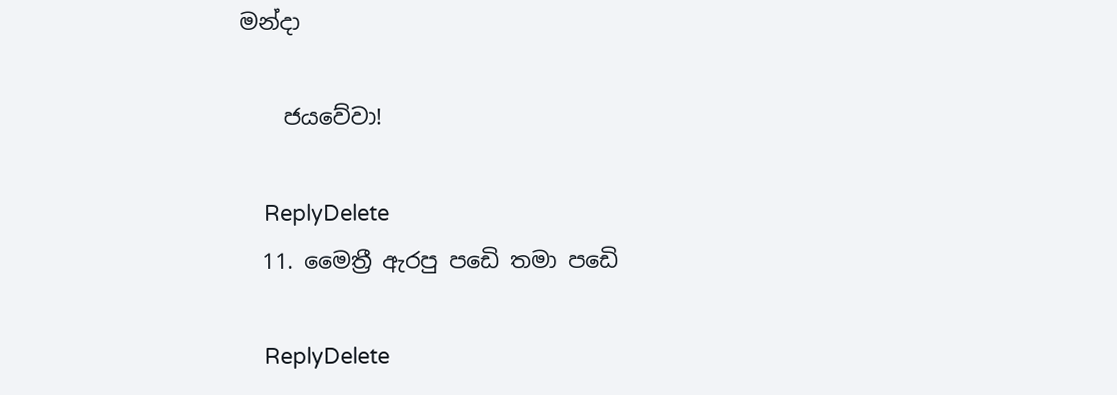මන්දා

    ජයවේවා!

    ReplyDelete
  11. මෛත්‍රී ඇරපු පඩෙි තමා පඩෙි

    ReplyDelete